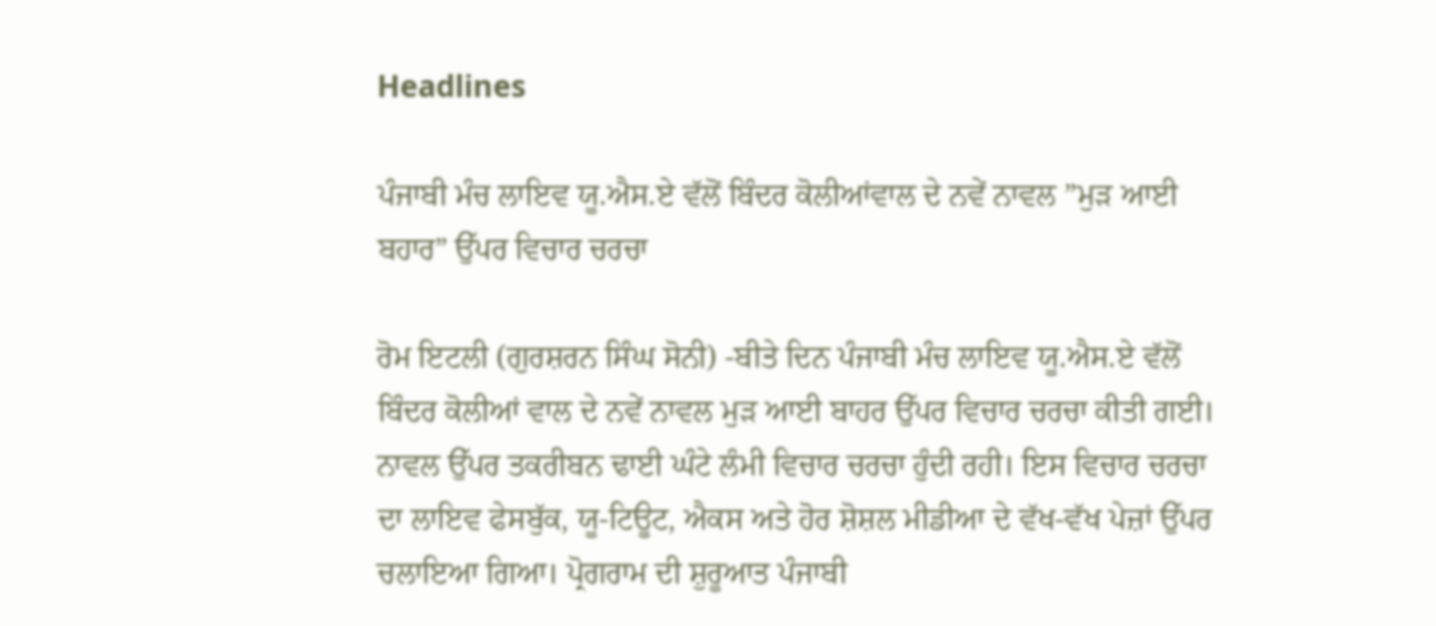Headlines

ਪੰਜਾਬੀ ਮੰਚ ਲਾਇਵ ਯੂ.ਐਸ.ਏ ਵੱਲੋਂ ਬਿੰਦਰ ਕੋਲੀਆਂਵਾਲ ਦੇ ਨਵੇਂ ਨਾਵਲ ”ਮੁੜ ਆਈ ਬਹਾਰ” ਉੱਪਰ ਵਿਚਾਰ ਚਰਚਾ

ਰੋਮ ਇਟਲੀ (ਗੁਰਸ਼ਰਨ ਸਿੰਘ ਸੋਨੀ) -ਬੀਤੇ ਦਿਨ ਪੰਜਾਬੀ ਮੰਚ ਲਾਇਵ ਯੂ.ਐਸ.ਏ ਵੱਲੋਂ ਬਿੰਦਰ ਕੋਲੀਆਂ ਵਾਲ ਦੇ ਨਵੇਂ ਨਾਵਲ ਮੁੜ ਆਈ ਬਾਹਰ ਉੱਪਰ ਵਿਚਾਰ ਚਰਚਾ ਕੀਤੀ ਗਈ। ਨਾਵਲ ਉੱਪਰ ਤਕਰੀਬਨ ਢਾਈ ਘੰਟੇ ਲੰਮੀ ਵਿਚਾਰ ਚਰਚਾ ਹੁੰਦੀ ਰਹੀ। ਇਸ ਵਿਚਾਰ ਚਰਚਾ ਦਾ ਲਾਇਵ ਫੇਸਬੁੱਕ, ਯੂ-ਟਿਊਟ, ਐਕਸ ਅਤੇ ਹੋਰ ਸ਼ੋਸ਼ਲ ਮੀਡੀਆ ਦੇ ਵੱਖ-ਵੱਖ ਪੇਜ਼ਾਂ ਉੱਪਰ ਚਲਾਇਆ ਗਿਆ। ਪ੍ਰੋਗਰਾਮ ਦੀ ਸ਼ੁਰੂਆਤ ਪੰਜਾਬੀ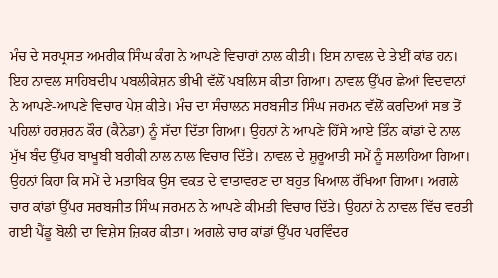ਮੰਚ ਦੇ ਸਰਪ੍ਰਸਤ ਅਮਰੀਕ ਸਿੰਘ ਕੰਗ ਨੇ ਆਪਣੇ ਵਿਚਾਰਾਂ ਨਾਲ ਕੀਤੀ। ਇਸ ਨਾਵਲ ਦੇ ਤੇਈਂ ਕਾਂਡ ਹਨ। ਇਹ ਨਾਵਲ ਸਾਹਿਬਦੀਪ ਪਬਲੀਕੇਸ਼ਨ ਭੀਖੀ ਵੱਲੋਂ ਪਬਲਿਸ ਕੀਤਾ ਗਿਆ। ਨਾਵਲ ਉੱਪਰ ਛੇਆਂ ਵਿਦਵਾਨਾਂ ਨੇ ਆਪਣੇ-ਆਪਣੇ ਵਿਚਾਰ ਪੇਸ਼ ਕੀਤੇ। ਮੰਚ ਦਾ ਸੰਚਾਲਨ ਸਰਬਜੀਤ ਸਿੰਘ ਜਰਮਨ ਵੱਲੋਂ ਕਰਦਿਆਂ ਸਭ ਤੋਂ ਪਹਿਲਾਂ ਹਰਸ਼ਰਨ ਕੌਰ (ਕੈਨੇਡਾ) ਨੂੰ ਸੱਦਾ ਦਿੱਤਾ ਗਿਆ। ਉਹਨਾਂ ਨੇ ਆਪਣੇ ਹਿੱਸੇ ਆਏ ਤਿੰਨ ਕਾਂਡਾਂ ਦੇ ਨਾਲ ਮੁੱਖ ਬੰਦ ਉੱਪਰ ਬਾਖੂਬੀ ਬਰੀਕੀ ਨਾਲ ਨਾਲ ਵਿਚਾਰ ਦਿੱਤੇ। ਨਾਵਲ ਦੇ ਸ਼ੁਰੂਆਤੀ ਸਮੇਂ ਨੂੰ ਸਲਾਹਿਆ ਗਿਆ। ਉਹਨਾਂ ਕਿਹਾ ਕਿ ਸਮੇਂ ਦੇ ਮਤਾਬਿਕ ਉਸ ਵਕਤ ਦੇ ਵਾਤਾਵਰਣ ਦਾ ਬਹੁਤ ਖਿਆਲ ਰੱਖਿਆ ਗਿਆ। ਅਗਲੇ ਚਾਰ ਕਾਂਡਾਂ ਉੱਪਰ ਸਰਬਜੀਤ ਸਿੰਘ ਜਰਮਨ ਨੇ ਆਪਣੇ ਕੀਮਤੀ ਵਿਚਾਰ ਦਿੱਤੇ। ਉਹਨਾਂ ਨੇ ਨਾਵਲ ਵਿੱਚ ਵਰਤੀ ਗਈ ਪੈਂਡੂ ਬੋਲੀ ਦਾ ਵਿਸ਼ੇਸ ਜ਼ਿਕਰ ਕੀਤਾ। ਅਗਲੇ ਚਾਰ ਕਾਂਡਾਂ ਉੱਪਰ ਪਰਵਿੰਦਰ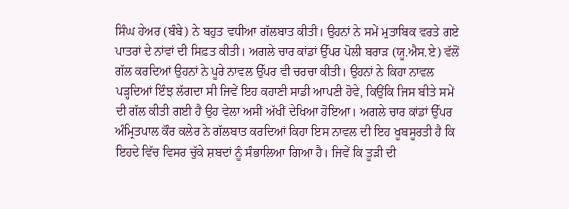ਸਿੰਘ ਹੇਅਰ (ਬੰਬੇ) ਨੇ ਬਹੁਤ ਵਧੀਆ ਗੱਲਬਾਤ ਕੀਤੀ। ਉਹਨਾਂ ਨੇ ਸਮੇਂ ਮੁਤਾਬਿਕ ਵਰਤੇ ਗਏ ਪਾਤਰਾਂ ਦੇ ਨਾਂਵਾਂ ਦੀ ਸਿਫ਼ਤ ਕੀਤੀ। ਅਗਲੇ ਚਾਰ ਕਾਂਡਾਂ ਉੱਪਰ ਪੋਲੀ ਬਰਾੜ (ਯੂ.ਐਸ.ਏ) ਵੱਲੋਂ ਗੱਲ ਕਰਦਿਆਂ ਉਹਨਾਂ ਨੇ ਪੂਰੇ ਨਾਵਲ ਉੱਪਰ ਵੀ ਚਰਚਾ ਕੀਤੀ। ਉਹਨਾਂ ਨੇ ਕਿਹਾ ਨਾਵਲ ਪੜ੍ਹਦਿਆਂ ਇੰਝ ਲੱਗਦਾ ਸੀ ਜਿਵੇਂ ਇਹ ਕਹਾਣੀ ਸਾਡੀ ਆਪਣੀ ਹੋਵੇ, ਕਿਉਂਕਿ ਜਿਸ ਬੀਤੇ ਸਮੇਂ ਦੀ ਗੱਲ ਕੀਤੀ ਗਈ ਹੈ ਉਹ ਵੇਲਾ ਅਸੀਂ ਅੱਖੀਂ ਦੇਖਿਆ ਹੋਇਆ। ਅਗਲੇ ਚਾਰ ਕਾਂਡਾਂ ਉੱਪਰ ਅੰਮ੍ਰਿਤਪਾਲ ਕੌਰ ਕਲੇਰ ਨੇ ਗੱਲਬਾਤ ਕਰਦਿਆਂ ਕਿਹਾ ਇਸ ਨਾਵਲ ਦੀ ਇਹ ਖੂਬਸੂਰਤੀ ਹੈ ਕਿ ਇਹਦੇ ਵਿੱਚ ਵਿਸਰ ਚੁੱਕੇ ਸ਼ਬਦਾਂ ਨੂੰ ਸੰਭਾਲਿਆ ਗਿਆ ਹੈ। ਜਿਵੇਂ ਕਿ ਤੂੜੀ ਦੀ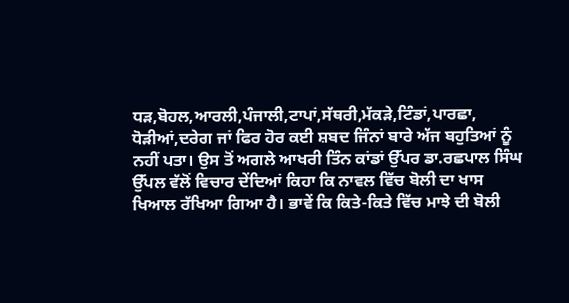ਧੜ,ਬੋਹਲ,ਆਰਲੀ,ਪੰਜਾਲੀ,ਟਾਪਾਂ,ਸੱਥਰੀ,ਮੱਕੜੇ,ਟਿੰਡਾਂ,ਪਾਰਛਾ, ਧੋੜੀਆਂ,ਦਰੇਗ ਜਾਂ ਫਿਰ ਹੋਰ ਕਈ ਸ਼ਬਦ ਜਿੰਨਾਂ ਬਾਰੇ ਅੱਜ ਬਹੁਤਿਆਂ ਨੂੰ ਨਹੀਂ ਪਤਾ। ਉਸ ਤੋਂ ਅਗਲੇ ਆਖਰੀ ਤਿੰਨ ਕਾਂਡਾਂ ਉੱਪਰ ਡਾ.ਰਛਪਾਲ ਸਿੰਘ ਉੱਪਲ ਵੱਲੋਂ ਵਿਚਾਰ ਦੇਂਦਿਆਂ ਕਿਹਾ ਕਿ ਨਾਵਲ ਵਿੱਚ ਬੋਲੀ ਦਾ ਖਾਸ ਖਿਆਲ ਰੱਖਿਆ ਗਿਆ ਹੈ। ਭਾਵੇਂ ਕਿ ਕਿਤੇ-ਕਿਤੇ ਵਿੱਚ ਮਾਝੇ ਦੀ ਬੋਲੀ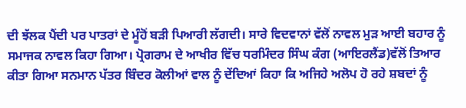ਦੀ ਝੱਲਕ ਪੈਂਦੀ ਪਰ ਪਾਤਰਾਂ ਦੇ ਮੂੰਹੋਂ ਬੜੀ ਪਿਆਰੀ ਲੱਗਦੀ। ਸਾਰੇ ਵਿਦਵਾਨਾਂ ਵੱਲੋਂ ਨਾਵਲ ਮੁੜ ਆਈ ਬਹਾਰ ਨੂੰ ਸਮਾਜਕ ਨਾਵਲ ਕਿਹਾ ਗਿਆ। ਪ੍ਰੋਗਰਾਮ ਦੇ ਆਖੀਰ ਵਿੱਚ ਧਰਮਿੰਦਰ ਸਿੰਘ ਕੰਗ (ਆਇਰਲੈਂਡ)ਵੱਲੋਂ ਤਿਆਰ ਕੀਤਾ ਗਿਆ ਸਨਮਾਨ ਪੱਤਰ ਬਿੰਦਰ ਕੋਲੀਆਂ ਵਾਲ ਨੂੰ ਦੇਂਦਿਆਂ ਕਿਹਾ ਕਿ ਅਜਿਹੇ ਅਲੋਪ ਹੋ ਰਹੇ ਸ਼ਬਦਾਂ ਨੂੰ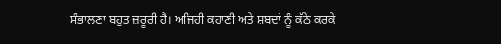ਸੰਭਾਲਣਾ ਬਹੁਤ ਜ਼ਰੂਰੀ ਹੈ। ਅਜਿਹੀ ਕਹਾਣੀ ਅਤੇ ਸ਼ਬਦਾਂ ਨੂੰ ਕੱਠੇ ਕਰਕੇ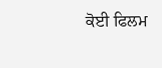ਕੋਈ ਫਿਲਮ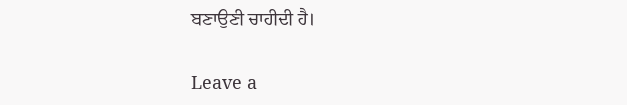ਬਣਾਉਣੀ ਚਾਹੀਦੀ ਹੈ।

Leave a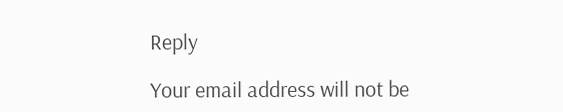Reply

Your email address will not be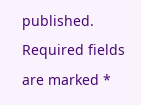published. Required fields are marked *